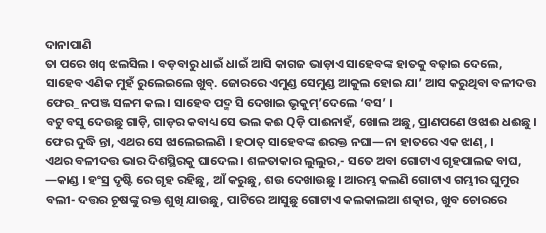ଦାନାପାଣି
ତା ପରେ ଖq ଝଲସିଲ । ବଡ଼ବାରୁ ଧାଇଁ ଧାଇଁ ଆସି କାଗଜ ଭାଡ଼ାଏ ସାହେବଙ୍କ ହାତକୁ ବଢ଼ାଇ ଦେଲେ, ସାହେବ ଏଣିକ ମୁହଁ ରୁଲେଇଲେ ଖୁବ୍. ଜୋରରେ ଏମୁଣ୍ଡ ସେମୁଣ୍ଡ ଆକୁଲ ହୋଇ ଯା’ ଆସ କରୁଥିବା ବଳୀଦତ୍ତ ଫେର_ ନପଞ୍ଜ ସଳମ କଲ । ସାହେବ ପଦ୍ମ ସି ଦେଖାଇ ଭୃକୁମ୍’ଦେଲେ ‘ବସ’ ।
ବଟୁ ବସୁ ଦେଉଛୁ ଗାଡ଼ି, ଗାଡ଼ର କବାଧ୍ୟ ସେ ଭଲ କଈ Qଡ଼ି ପାଈନାହଁ, ଖୋଲ ଅଛୁ, ପ୍ରାଣପଣେ ଓଝାଈ ଧଈଛୁ । ଫେର ଦୁଦ୍ଧି ନ୍ତା, ଏଥର ସେ ଝାଲେଇଲଣି । ହଠାତ୍ ସାହେବଙ୍କ ଈରକ୍ତ ନଘା—ନା ହାତରେ ଏକ ଝାଣ୍, ।
ଏଥର ବଳୀଦତ୍ତ ଭାର ଦିଶସ୍ଥିରକୁ ଘାଦେଲ । ଶଳତାକାର ଲୁଲୁର,- ସତେ ଅବା ଗୋଟାଏ ଗୃହପାଲଢ ବାଘ, —କାଣ୍ଡ । ହଂସ୍ର ଦୃଷ୍ଟି ରେ ଗୃହ ରହିଛୁ, ଆଁ କରୁଛୁ, ଶଉ ଦେଖାଉଛୁ । ଆରମ୍ଭ କଲଣି ଗୋଟାଏ ଗମ୍ଭୀର ଘୁମୁର ବଲୀ- ଦତ୍ତର ଚୂଷଙ୍କୁ ରକ୍ତ ଶୁଖି ଯାଉଛୁ, ପାଟିରେ ଆସୁଛୁ ଗୋଟାଏ କଲକାଲଆ ଶତ୍କାର, ଖୁବ ଚୋରରେ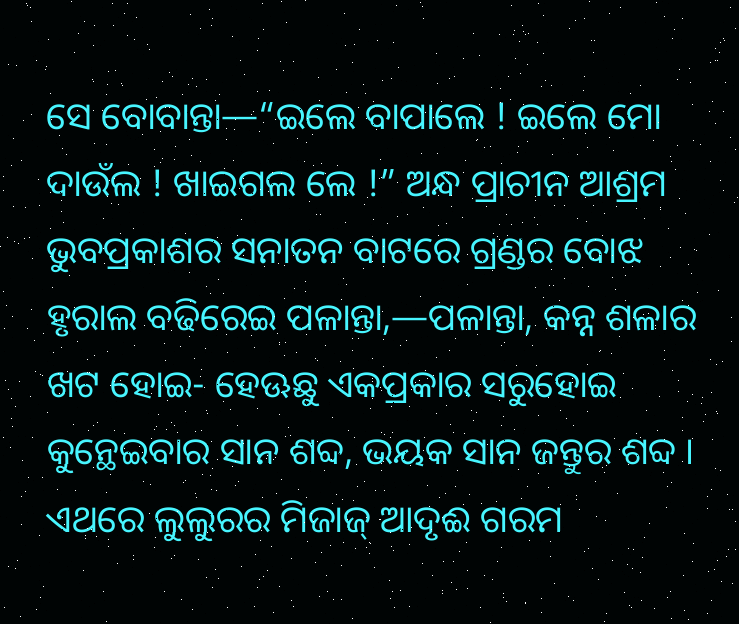ସେ ବୋବାନ୍ତା—“ଇଲେ ବାପାଲେ ! ଇଲେ ମୋ ଦାଉଁଲ ! ଖାଇଗଲ ଲେ !” ଅନ୍ଧ ପ୍ରାଚୀନ ଆଶ୍ରମ ଭୁବପ୍ରକାଶର ସନାତନ ବାଟରେ ଗ୍ରଣ୍ଡର ବୋଝ ହୃରାଲ ବଢିରେଇ ପଳାନ୍ତା,—ପଳାନ୍ତା, କନ୍ନ ଶଳାର ଖଟ ହୋଇ- ହେଊଛୁ ଏକପ୍ରକାର ସରୁହୋଇ କୁନ୍ଥେଇବାର ସାନ ଶବ୍ଦ, ଭୟକ ସାନ ଜନ୍ତୁର ଶବ୍ଦ । ଏଥରେ ଲୁଲୁରର ମିଜାଜ୍ ଆଦୃଈ ଗରମ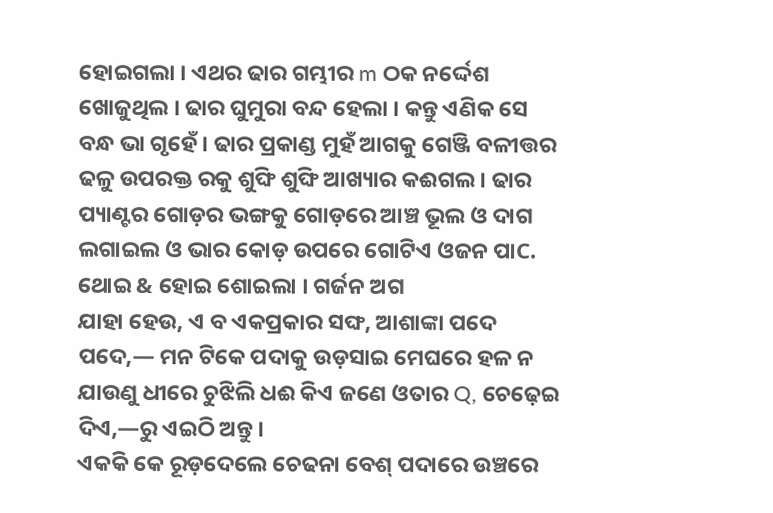ହୋଇଗଲା । ଏଥର ଢାର ଗମ୍ଭୀର m ଠକ ନର୍ଦ୍ଦେଶ ଖୋଜୁଥିଲ । ଢାର ଘୁମୁରା ବନ୍ଦ ହେଲା । କନ୍ତୁ ଏଣିକ ସେ ବନ୍ଧ ଭା ଗୃହେଁ । ଢାର ପ୍ରକାଣ୍ଡ ମୁହଁ ଆଗକୁ ଗେଞ୍ଜି ବଳୀତ୍ତର ଢଳୁ ଉପରକ୍ତ ରକୁ ଶୁଙ୍ଘି ଶୁଙ୍ଘି ଆଖ୍ୟାର କଈଗଲ । ଢାର ପ୍ୟାଣ୍ଟର ଗୋଡ଼ର ଭଙ୍ଗକୁ ଗୋଡ଼ରେ ଆଞ୍ଚ ଭୂଲ ଓ ଦାଗ ଲଗାଇଲ ଓ ଭାର କୋଡ଼ ଉପରେ ଗୋଟିଏ ଓଜନ ପାC. ଥୋଇ & ହୋଇ ଶୋଇଲା । ଗର୍ଜନ ଅଗ
ଯାହା ହେଉ, ଏ ବ ଏକପ୍ରକାର ସଙ୍ଘ, ଆଶାଙ୍କା ପଦେ ପଦେ,— ମନ ଟିକେ ପଦାକୁ ଉଡ଼ସାଇ ମେଘରେ ହଳ ନ ଯାଉଣୁ ଧୀରେ ଚୁଝିଲି ଧଈ କିଏ ଜଣେ ଓତାର Q, ଚେଢ଼େଇ ଦିଏ,—ରୁ ଏଇଠି ଅନ୍ତୁ ।
ଏକକି କେ ରୂଡ଼ଦେଲେ ଚେଢନା ବେଶ୍ ପଦାରେ ଉଞ୍ଚରେ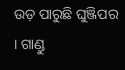ଉଡ଼ ପାରୁଛି ଘୁଞ୍ଜିପର । ଗାଣ୍ଡୁ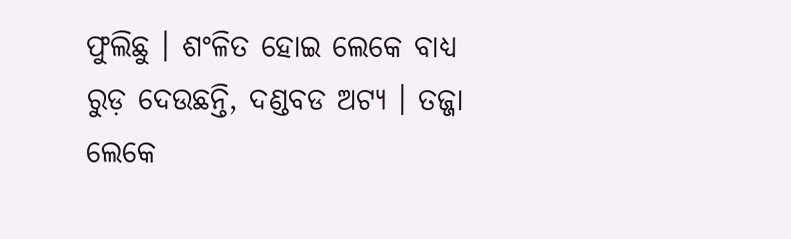ଫୁଲିଛୁ । ଶଂଳିତ ହୋଇ ଲେକେ ବାଧ୍ଯ ରୁଡ଼ ଦେଉଛନ୍ତି, ଦଣ୍ଡବଡ ଅଟ୍ୟ । ତଜ୍ଜା ଲେକେ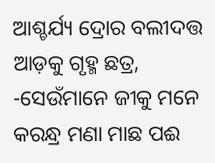ଆଶ୍ଚର୍ଯ୍ୟ ଦ୍ରୋର ବଲୀଦତ୍ତ ଆଡ଼କୁ ଗୃହ୍ମ ଛତ୍ର, -ସେଉଁମାନେ ଜୀକୁ ମନେ କରନ୍ଧ୍ର ମଣା ମାଛ ପଈ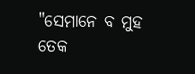"ସେମାନେ ବ ମୁହ ତେକ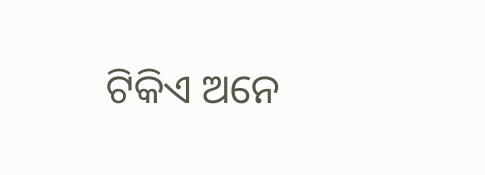ଟିକିଏ ଅନେ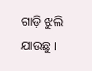ଗାଡ଼ି ଝୁଲି ଯାଉଛୁ ।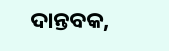ଦାନ୍ତବକ,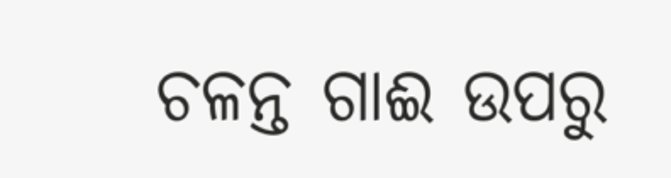ଚଳନ୍ତ ଗାଈ ଉପରୁ